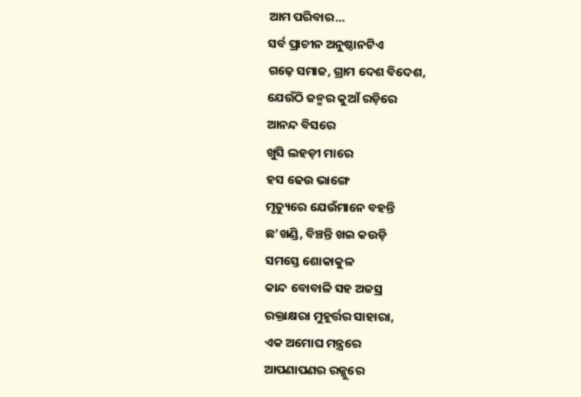ଆମ ପରିବାର…
ସର୍ବ ପ୍ରାଚୀନ ଅନୁଷ୍ଠାନଟିଏ
ଗଢ଼େ ସମାଜ, ଗ୍ରାମ ଦେଶ ବିଦେଶ,
ଯେଉଁଠି ଜନ୍ମର କୁଆଁ ରଡ଼ିରେ
ଆନନ୍ଦ ବିସରେ
ଖୁସି ଲହଡ଼ୀ ମାରେ
ହସ ଢେଉ ଭାଙ୍ଗେ
ମୃତ୍ୟୁରେ ଯେଉଁମାନେ ବହନ୍ତି
ଛ’ଖଣ୍ଡି, ବିଞ୍ଚନ୍ତି ଖଇ କଉଡ଼ି
ସମସ୍ତେ ଶୋକାକୁଳ
କାନ୍ଦ ବୋବାଳି ସହ ଅଜସ୍ର
ରକ୍ତାକ୍ଷରା ମୁହୂର୍ତ୍ତର ସାହାରା,
ଏକ ଅମୋଘ ମନ୍ତ୍ରରେ
ଆପଣାପଣର ରଜ୍ଜୁରେ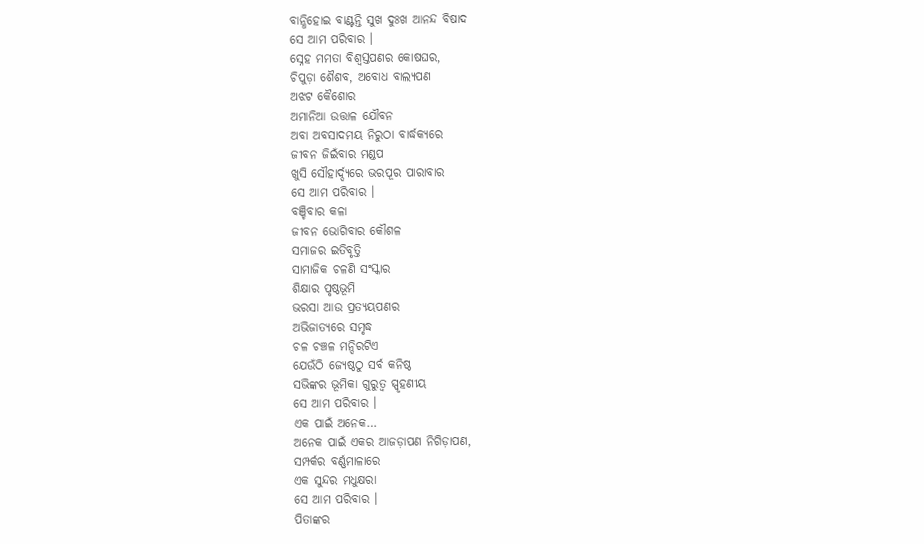ବାନ୍ଧିହୋଇ ବାଣ୍ଟନ୍ତି ସୁଖ ଦୁଃଖ ଆନନ୍ଦ ବିଷାଦ
ସେ ଆମ ପରିବାର ।
ସ୍ନେହ ମମତା ବିଶ୍ୱସ୍ତପଣର କୋଷଘର,
ଚିପୁଡ଼ା ଶୈଶବ, ଅବୋଧ ବାଲ୍ୟପଣ
ଅଝଟ କୈଶୋର
ଅମାନିଆ ଉତ୍ତାଳ ଯୌବନ
ଅବା ଅବସାଦମୟ ନିରୁଠା ବାର୍ଦ୍ଧକ୍ୟରେ
ଜୀବନ ଜିଇଁବାର ମଣ୍ଡପ
ଖୁସି ସୌହାର୍ଦ୍ଦ୍ୟରେ ଭରପୂର ପାରାବାର
ସେ ଆମ ପରିବାର ।
ବଞ୍ଚିବାର କଳା
ଜୀବନ ଭୋଗିବାର କୌଶଳ
ସମାଜର ଇତିବୃତ୍ତି
ସାମାଜିକ ଚଳଣି ସଂସ୍କାର
ଶିକ୍ଷାର ପୃଷ୍ଠଭୂମି
ଭରସା ଆଉ ପ୍ରତ୍ୟୟପଣର
ଅଭିଜାତ୍ୟରେ ସମୃଦ୍ଧ
ଚଳ ଚଞ୍ଚଳ ମନ୍ଦିରଟିଏ
ଯେଉଁଠି ଜ୍ୟେଷ୍ଠଠୁ ସର୍ବ କନିଷ୍ଠ
ସଭିଙ୍କର ଭୂମିକା ଗୁରୁତ୍ୱ ସ୍ପୃହଣୀୟ
ସେ ଆମ ପରିବାର ।
ଏକ ପାଇଁ ଅନେକ…
ଅନେକ ପାଇଁ ଏକର ଆଜଡ଼ାପଣ ନିଗିଡ଼ାପଣ,
ସମ୍ପର୍କର ବର୍ଣ୍ଣମାଳାରେ
ଏକ ସୁନ୍ଦର ମଧୁକ୍ଷରା
ସେ ଆମ ପରିବାର ।
ପିତାଙ୍କର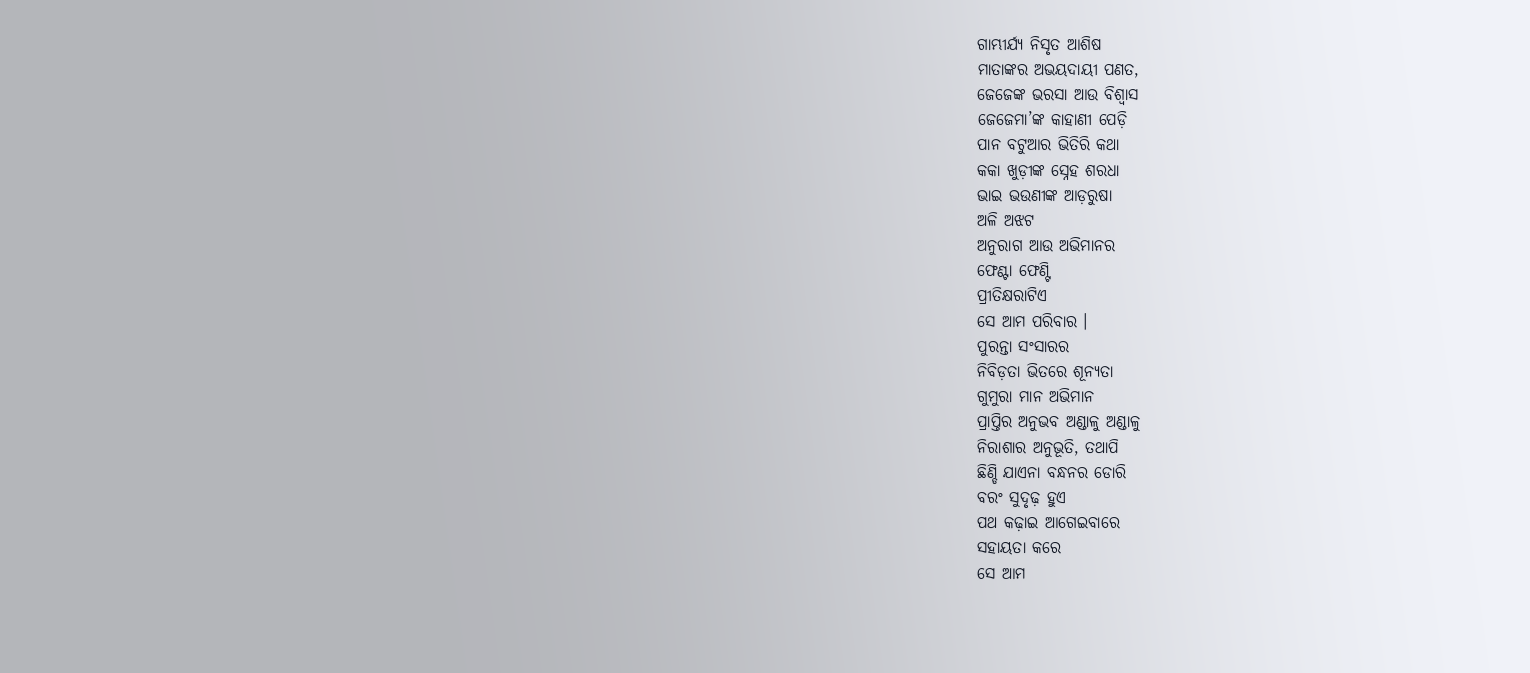ଗାମ୍ଭୀର୍ଯ୍ୟ ନିସୃତ ଆଶିଷ
ମାତାଙ୍କର ଅଭୟଦାୟୀ ପଣତ,
ଜେଜେଙ୍କ ଭରସା ଆଉ ବିଶ୍ୱାସ
ଜେଜେମା’ଙ୍କ କାହାଣୀ ପେଡ଼ି
ପାନ ବଟୁଆର ଭିତିରି କଥା
କକା ଖୁଡ଼ୀଙ୍କ ସ୍ନେହ ଶରଧା
ଭାଇ ଭଉଣୀଙ୍କ ଆଡ଼ରୁଷା
ଅଳି ଅଝଟ
ଅନୁରାଗ ଆଉ ଅଭିମାନର
ଫେଣ୍ଟା ଫେଣ୍ଟି
ପ୍ରୀତିକ୍ଷରାଟିଏ
ସେ ଆମ ପରିବାର ।
ପୁରନ୍ତା ସଂସାରର
ନିବିଡ଼ତା ଭିତରେ ଶୂନ୍ୟତା
ଗୁମୁରା ମାନ ଅଭିମାନ
ପ୍ରାପ୍ତିର ଅନୁଭବ ଅଣ୍ଡାଳୁ ଅଣ୍ଡାଳୁ
ନିରାଶାର ଅନୁଭୂତି, ତଥାପି
ଛିଣ୍ଡି ଯାଏନା ବନ୍ଧନର ଡୋରି
ବରଂ ସୁଦୃଢ଼ ହୁଏ
ପଥ କଢ଼ାଇ ଆଗେଇବାରେ
ସହାୟତା କରେ
ସେ ଆମ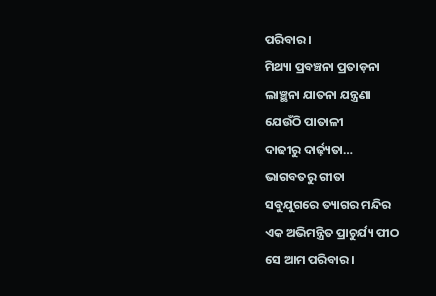ପରିବାର ।
ମିଥ୍ୟା ପ୍ରବଞ୍ଚନା ପ୍ରତାଡ଼ନା
ଲାଞ୍ଛନା ଯାତନା ଯନ୍ତ୍ରଣା
ଯେଉଁଠି ପାତାଳୀ
ଦାଢୀରୁ ଦାର୍ଢ଼୍ୟତା…
ଭାଗବତରୁ ଗୀତା
ସବୁଯୁଗରେ ତ୍ୟାଗର ମନ୍ଦିର
ଏକ ଅଭିମନ୍ତ୍ରିତ ପ୍ରାଚୁର୍ଯ୍ୟ ପୀଠ
ସେ ଆମ ପରିବାର ।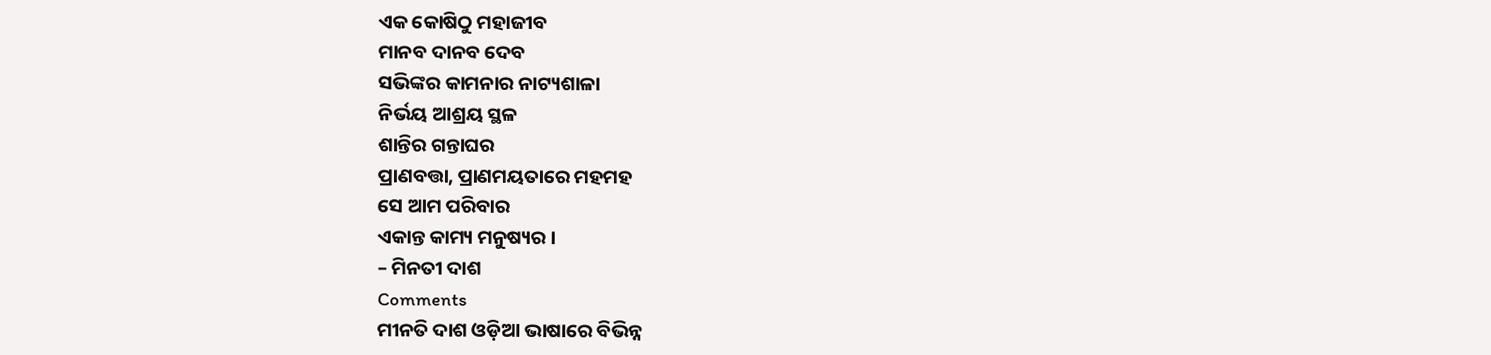ଏକ କୋଷିଠୁ ମହାଜୀବ
ମାନବ ଦାନବ ଦେବ
ସଭିଙ୍କର କାମନାର ନାଟ୍ୟଶାଳା
ନିର୍ଭୟ ଆଶ୍ରୟ ସ୍ଥଳ
ଶାନ୍ତିର ଗନ୍ତାଘର
ପ୍ରାଣବତ୍ତା, ପ୍ରାଣମୟତାରେ ମହମହ
ସେ ଆମ ପରିବାର
ଏକାନ୍ତ କାମ୍ୟ ମନୁଷ୍ୟର ।
– ମିନତୀ ଦାଶ
Comments
ମୀନତି ଦାଶ ଓଡ଼ିଆ ଭାଷାରେ ବିଭିନ୍ନ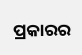ପ୍ରକାରର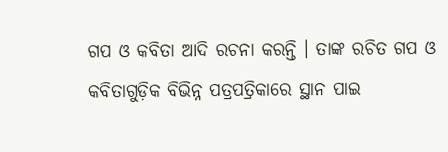ଗପ ଓ କବିତା ଆଦି ରଚନା କରନ୍ତି । ତାଙ୍କ ରଚିତ ଗପ ଓ କବିତାଗୁଡ଼ିକ ବିଭିନ୍ନ ପତ୍ରପତ୍ରିକାରେ ସ୍ଥାନ ପାଇ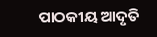ପାଠକୀୟ ଆଦୃତି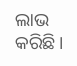ଲାଭ କରିଛି ।